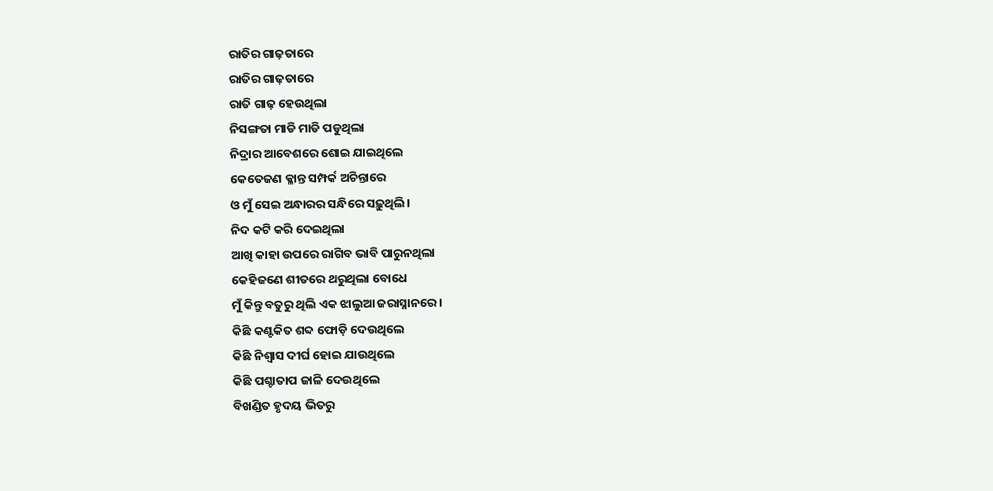ରାତିର ଗାଢ଼ତାରେ
ରାତିର ଗାଢ଼ତାରେ
ରାତି ଗାଢ଼ ହେଉଥିଲା
ନିସଙ୍ଗତା ମାଡି ମାଡି ପଡୁଥିଲା
ନିଦ୍ରାର ଆବେଶରେ ଶୋଇ ଯାଇଥିଲେ
କେତେଜଣ କ୍ଳାନ୍ତ ସମ୍ପର୍କ ଅଚିନ୍ତାରେ
ଓ ମୁଁ ସେଇ ଅନ୍ଧାରର ସନ୍ଧିରେ ସଢ଼ୁଥିଲି।
ନିଦ କଟି କରି ଦେଇଥିଲା
ଆଖି କାହା ଉପରେ ରାଗିବ ଭାବି ପାରୁନଥିଲା
କେହିଜଣେ ଶୀତରେ ଥରୁଥିଲା ବୋଧେ
ମୁଁ କିନ୍ତୁ ବତୁରୁ ଥିଲି ଏକ ଝାଲୁଆ ଜରାସ୍ନାନରେ।
କିଛି କଣ୍ଟକିତ ଶବ୍ଦ ଫୋଡ଼ି ଦେଉଥିଲେ
କିଛି ନିଶ୍ବାସ ଦୀର୍ଘ ହୋଇ ଯାଉଥିଲେ
କିଛି ପଶ୍ଚାତାପ ଜାଳି ଦେଉଥିଲେ
ବିଖଣ୍ଡିତ ହୃଦୟ ଭିତରୁ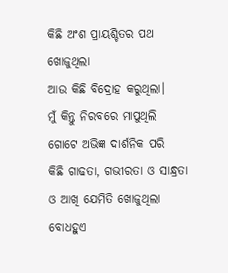କିଛି ଅଂଶ ପ୍ରାୟଶ୍ଚିତର ପଥ ଖୋଜୁଥିଲା
ଆଉ କିଛି ବିଦ୍ରୋହ କରୁଥିଲା।
ମୁଁ କିନ୍ତୁ ନିରବରେ ମାପୁଥିଲି
ଗୋଟେ ଅଭିଜ୍ଞ ଦାର୍ଶନିକ ପରି
କିଛି ଗାଢତା, ଗଭୀରତା ଓ ସାନ୍ଧ୍ରତା
ଓ ଆଖି ଯେମିତି ଖୋଜୁଥିଲା ବୋଧହୁଏ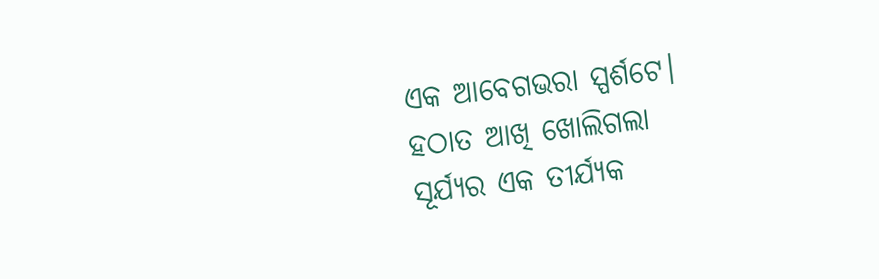ଏକ ଆବେଗଭରା ସ୍ପର୍ଶଟେ।
ହଠାତ ଆଖି ଖୋଲିଗଲା
ସୂର୍ଯ୍ୟର ଏକ ତୀର୍ଯ୍ୟକ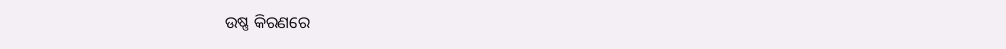ଉଷ୍ଣ କିରଣରେ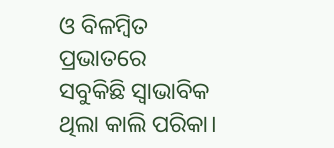ଓ ବିଳମ୍ବିତ ପ୍ରଭାତରେ
ସବୁକିଛି ସ୍ୱାଭାବିକ ଥିଲା କାଲି ପରିକା।